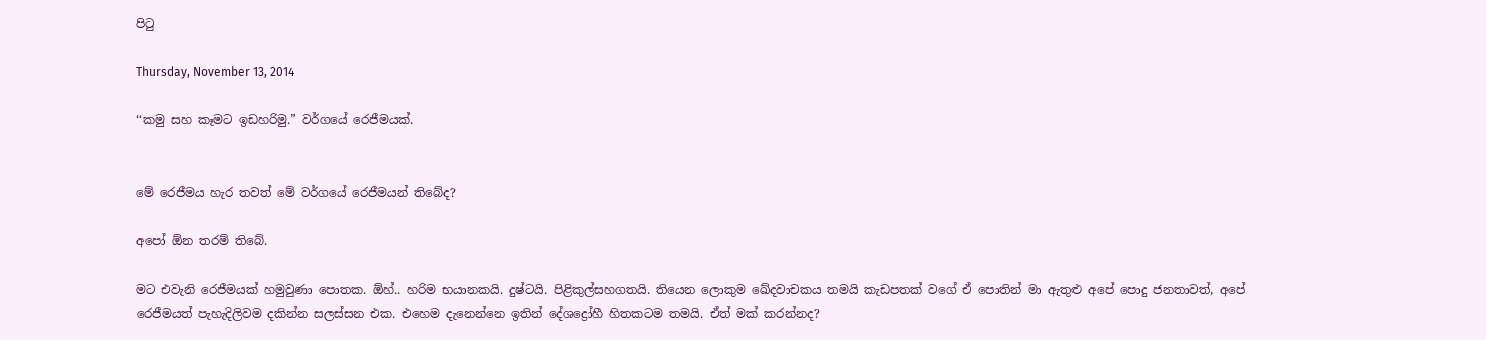පිටු

Thursday, November 13, 2014

‘‘කමු සහ කෑමට ඉඩහරිමු.” වර්ගයේ රෙජීමයක්.


මේ රෙජීමය හැර තවත් මේ වර්ගයේ රෙජීමයන් තිබේද?

අපෝ ඕන තරම් තිබේ.

මට එවැනි රෙජීමයක් හමුවුණා පොතක. ඕහ්.. හරිම භයානකයි. දුෂ්ටයි. පිළිකුල්සහගතයි. තියෙන ලොකුම ඛේදවාචකය තමයි කැඩපතක් වගේ ඒ පොතින් මා ඇතුළු අපේ පොදු ජනතාවත්, අපේ රෙජීමයත් පැහැදිලිවම දකින්න සලස්සන එක. එහෙම දැනෙන්නෙ ඉතින් දේශද්‍රෝහී හිතකටම තමයි. ඒත් මක් කරන්නද?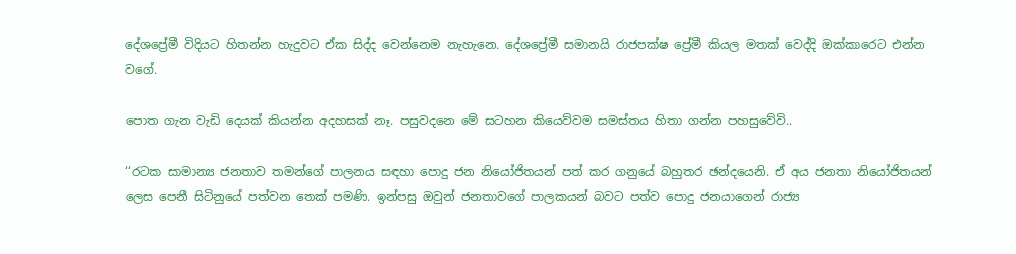දේශප්‍රේමී විදියට හිතන්න හැදුවට ඒක සිද්ද වෙන්නෙම නැහැනෙ. දේශප්‍රේමී සමානයි රාජපක්ෂ ප්‍රේමී කියල මතක් වෙද්දි ඔක්කාරෙට එන්න වගේ.

පොත ගැන වැඩි දෙයක් කියන්න අදහසක් නෑ. පසුවදනෙ මේ සටහන කියෙව්වම සමස්තය හිතා ගන්න පහසුවේවි..

‘‘රටක සාමාන්‍ය ජනතාව තමන්ගේ පාලනය සඳහා පොදු ජන නියෝජිතයන් පත් කර ගනුයේ බහුතර ඡන්දයෙනි. ඒ අය ජනතා නියෝජිතයන් ලෙස පෙනී සිටිනුයේ පත්වන තෙක් පමණි. ඉන්පසු ඔවුන් ජනතාවගේ පාලකයන් බවට පත්ව පොදු ජනයාගෙන් රාජ්‍ය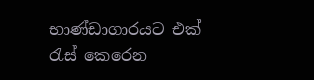භාණ්ඩාගාරයට එක් රැස් කෙරෙන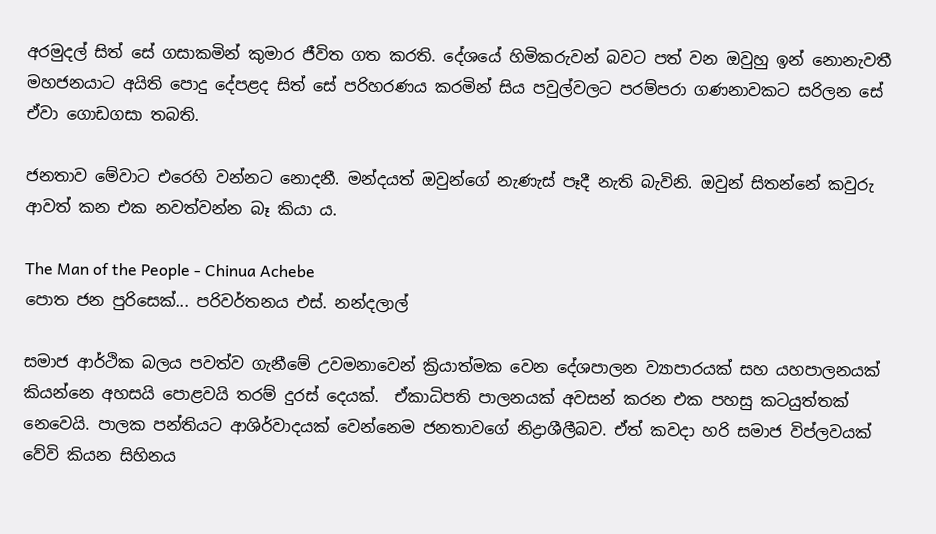අරමුදල් සිත් සේ ගසාකමින් කුමාර ජීවිත ගත කරති. දේශයේ හිමිකරුවන් බවට පත් වන ඔවුහු ඉන් නොනැවතී මහජනයාට අයිති පොදු දේපළද සිත් සේ පරිහරණය කරමින් සිය පවුල්වලට පරම්පරා ගණනාවකට සරිලන සේ ඒවා ගොඩගසා තබති.

ජනතාව මේවාට එරෙහි වන්නට නොදනී. මන්දයත් ඔවුන්ගේ නැණැස් පෑදී නැති බැවිනි. ඔවුන් සිතන්නේ කවුරු ආවත් කන එක නවත්වන්න බෑ කියා ය.

The Man of the People - Chinua Achebe
පොත ජන පුරිසෙක්... පරිවර්තනය එස්. නන්දලාල්

සමාජ ආර්ථික බලය පවත්ව ගැනීමේ උවමනාවෙන් ක්‍රියාත්මක වෙන දේශපාලන ව්‍යාපාරයක් සහ යහපාලනයක් කියන්නෙ අහසයි පොළවයි තරම් දුරස් දෙයක්.  ඒකාධිපති පාලනයක් අවසන් කරන එක පහසු කටයුත්තක් නෙවෙයි. පාලක පන්තියට ආශිර්වාදයක් වෙන්නෙම ජනතාවගේ නිද්‍රාශීලීබව. ඒත් කවදා හරි සමාජ විප්ලවයක් වේවි කියන සිහිනය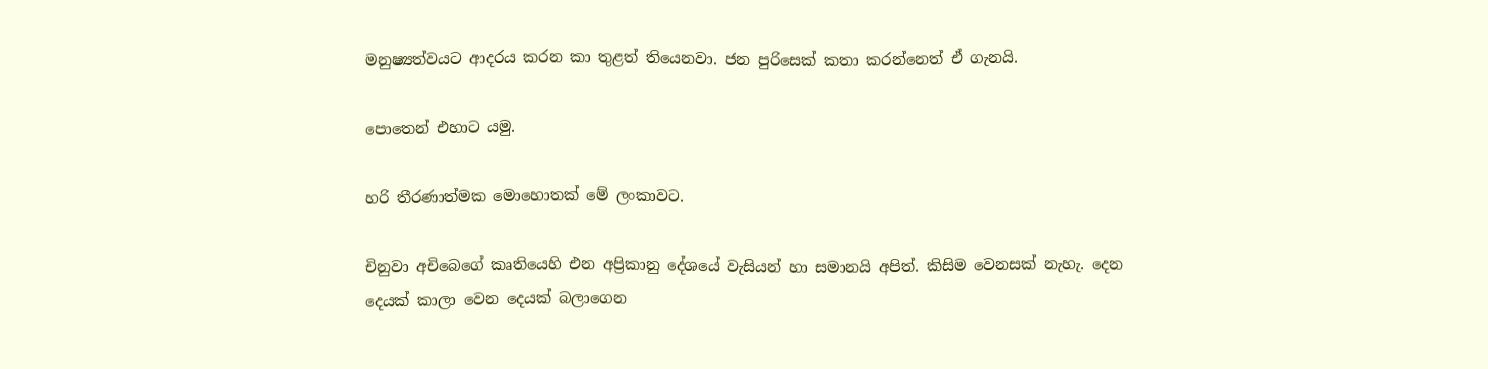මනුෂ්‍යත්වයට ආදරය කරන කා තුළත් තියෙනවා. ජන පුරිසෙක් කතා කරන්නෙත් ඒ ගැනයි.

පොතෙන් එහාට යමු.

හරි තීරණාත්මක මොහොතක් මේ ලංකාවට.

චිනුවා අචිබෙගේ කෘතියෙහි එන අප්‍රිකානු දේශයේ වැසියන් හා සමානයි අපිත්. කිසිම වෙනසක් නැහැ. දෙන දෙයක් කාලා වෙන දෙයක් බලාගෙන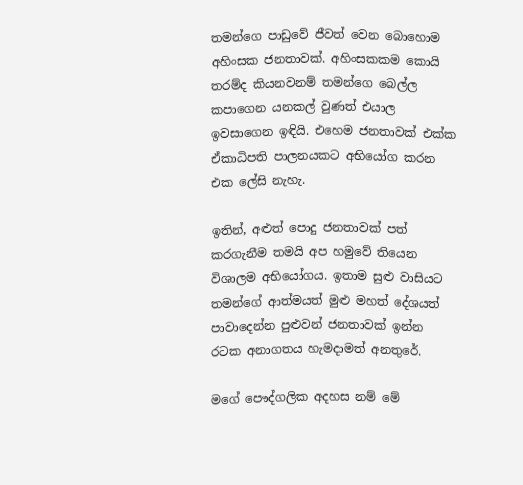තමන්ගෙ පාඩුවේ ජීවත් වෙන බොහොම අහිංසක ජනතාවක්. අහිංසකකම කොයි තරම්ද කියනවනම් තමන්ගෙ බෙල්ල කපාගෙන යනකල් වුණත් එයාල ඉවසාගෙන ඉඳියි. එහෙම ජනතාවක් එක්ක ඒකාධිපති පාලනයකට අභියෝග කරන එක ලේසි නැහැ.

ඉතින්, අළුත් පොදු ජනතාවක් පත් කරගැනීම තමයි අප හමුවේ තියෙන විශාලම අභියෝගය. ඉතාම සුළු වාසියට තමන්ගේ ආත්මයත් මුළු මහත් දේශයත් පාවාදෙන්න පුළුවන් ජනතාවක් ඉන්න රටක අනාගතය හැමදාමත් අනතුරේ.

මගේ පෞද්ගලික අදහස නම් මේ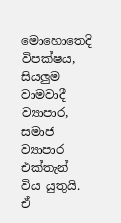මොහොතෙදි විපක්ෂය, සියලුම වාමවාදී ව්‍යාපාර, සමාජ ව්‍යාපාර එක්තැන් විය යුතුයි. ඒ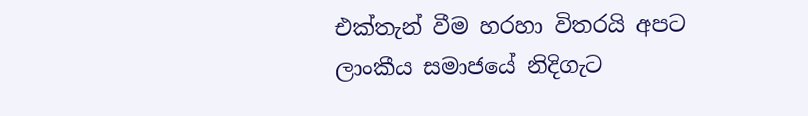එක්තැන් වීම හරහා විතරයි අපට ලාංකීය සමාජයේ නිදිගැට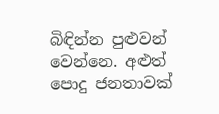බිඳින්න පුළුවන් වෙන්නෙ. අළුත් පොදු ජනතාවක්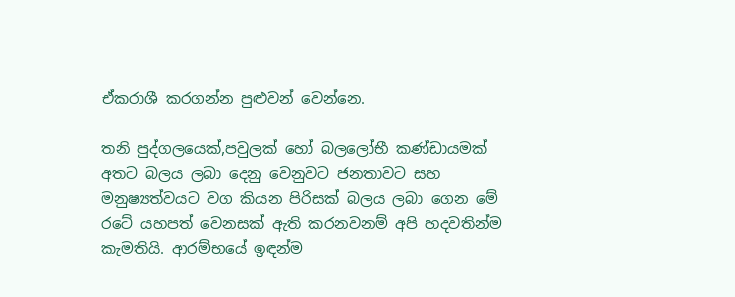ඒකරාශී කරගන්න පුළුවන් වෙන්නෙ.

තනි පුද්ගලයෙක්,පවුලක් හෝ බලලෝභී කණ්ඩායමක් අතට බලය ලබා දෙනු වෙනුවට ජනතාවට සහ මනුෂ්‍යත්වයට වග කියන පිරිසක් බලය ලබා ගෙන මේ රටේ යහපත් වෙනසක් ඇති කරනවනම් අපි හදවතින්ම කැමතියි. ආරම්භයේ ඉඳන්ම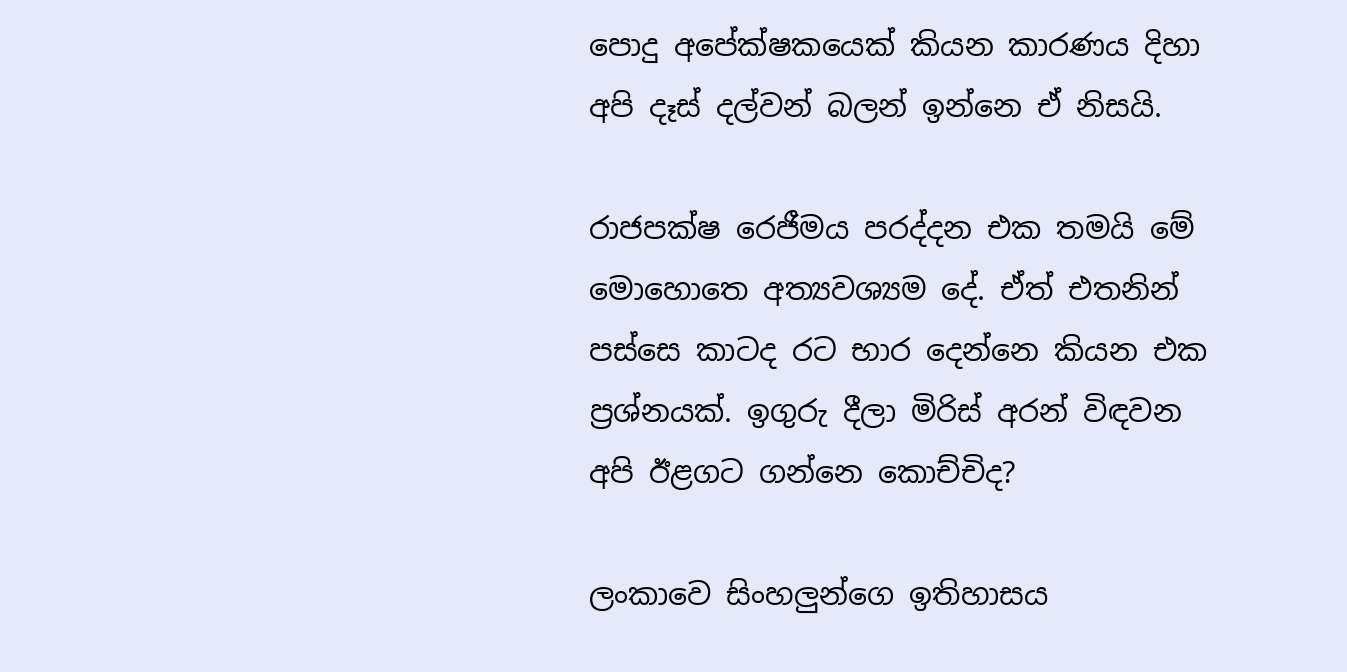පොදු අපේක්ෂකයෙක් කියන කාරණය දිහා අපි දෑස් දල්වන් බලන් ඉන්නෙ ඒ නිසයි.

රාජපක්ෂ රෙජීමය පරද්දන එක තමයි මේ මොහොතෙ අත්‍යවශ්‍යම දේ. ඒත් එතනින් පස්සෙ කාටද රට භාර දෙන්නෙ කියන එක ප්‍රශ්නයක්. ඉගුරු දීලා මිරිස් අරන් විඳවන අපි ඊළගට ගන්නෙ කොච්චිද?

ලංකාවෙ සිංහලුන්ගෙ ඉතිහාසය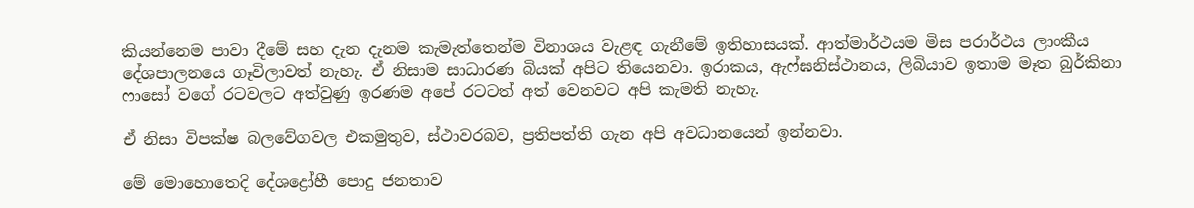කියන්නෙම පාවා දීමේ සහ දැන දැනම කැමැත්තෙන්ම විනාශය වැළඳ ගැනීමේ ඉතිහාසයක්. ආත්මාර්ථයම මිස පරාර්ථය ලාංකීය දේශපාලනයෙ ගෑවිලාවත් නැහැ. ඒ නිසාම සාධාරණ බියක් අපිට තියෙනවා. ඉරාකය, ඇෆ්ඝනිස්ථානය, ලිබියාව ඉතාම මෑත බුර්කිනා ෆාසෝ වගේ රටවලට අත්වුණු ඉරණම අපේ රටටත් අත් වෙනවට අපි කැමති නැහැ.

ඒ නිසා විපක්ෂ බලවේගවල එකමුතුව, ස්ථාවරබව, ප්‍රතිපත්ති ගැන අපි අවධානයෙන් ඉන්නවා.

මේ මොහොතෙදි දේශද්‍රෝහී පොදු ජනතාව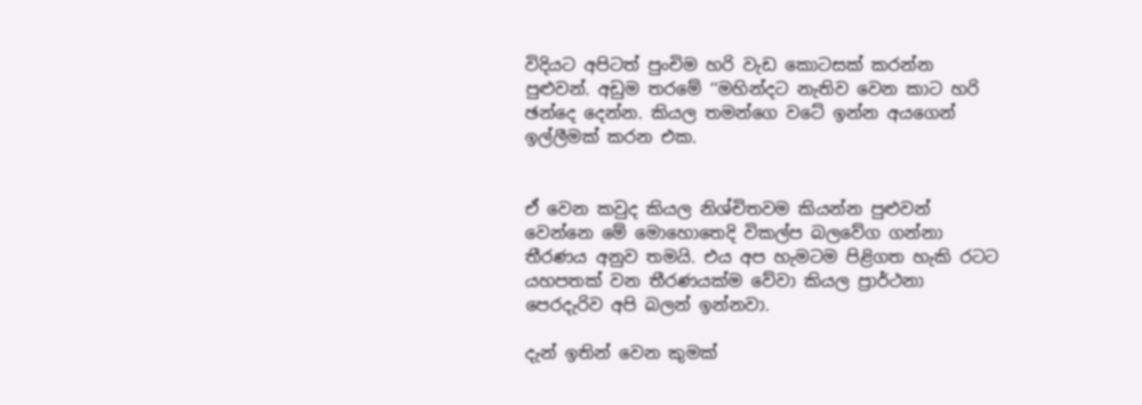විදියට අපිටත් පුංචිම හරි වැඩ කොටසක් කරන්න පුළුවන්. අඩුම තරමේ ‘‘මහින්දට නැතිව වෙන කාට හරි ඡන්දෙ දෙන්න. කියල තමන්ගෙ වටේ ඉන්න අයගෙන් ඉල්ලීමක් කරන එක.


ඒ වෙන කවුද කියල නිශ්චිතවම කියන්න පුළුවන් වෙන්නෙ මේ මොහොතෙදි විකල්ප බලවේග ගන්නා තීරණය අනුව තමයි. එය අප හැමටම පිළිගත හැකි රටට යහපතක් වන තීරණයක්ම වේවා කියල ප්‍රාර්ථනා පෙරදැරිව අපි බලන් ඉන්නවා.

දැන් ඉතින් වෙන කුමක්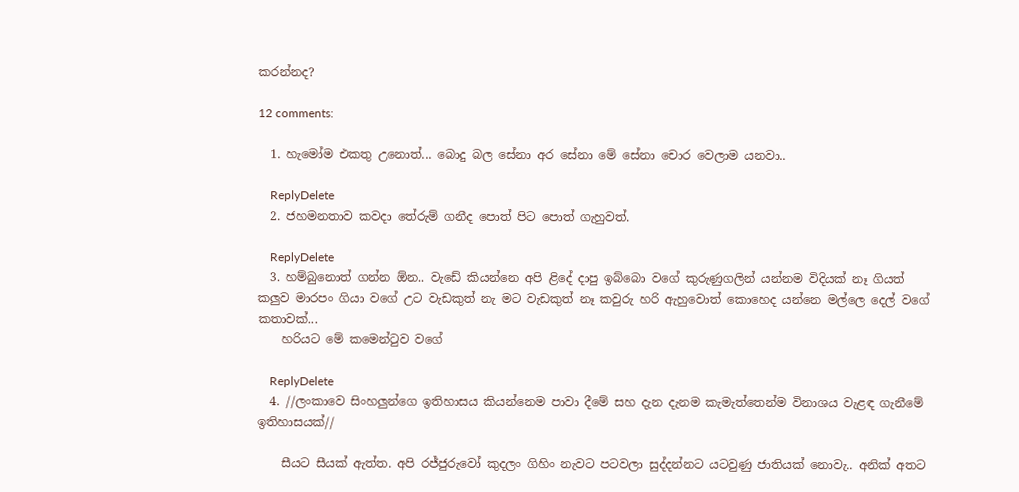කරන්නද?

12 comments:

  1. හැමෝම එකතු උනොත්... බොදු බල සේනා අර සේනා මේ සේනා චොර වෙලාම යනවා..

    ReplyDelete
  2. ජහමනතාව කවදා තේරුම් ගනීද පොත් පිට පොත් ගැහුවත්.

    ReplyDelete
  3. හම්බුනොත් ගන්න ඕන.. වැඩේ කියන්නෙ අපි ළිදේ දාපු ඉබ්බො වගේ කුරුණුගලින් යන්නම විදියක් නෑ ගියත් කලුව මාරපං ගියා වගේ උට වැඩකුත් නැ මට වැඩකුත් නෑ කවුරු හරි ඇහුවොත් කොහෙද යන්නෙ මල්ලෙ දෙල් වගේ කතාවක්...
    හරියට මේ කමෙන්ටුව වගේ

    ReplyDelete
  4. //ලංකාවෙ සිංහලුන්ගෙ ඉතිහාසය කියන්නෙම පාවා දීමේ සහ දැන දැනම කැමැත්තෙන්ම විනාශය වැළඳ ගැනීමේ ඉතිහාසයක්//

    සීයට සීයක් ඇත්ත. අපි රජ්ජුරුවෝ කුදලං ගිහිං නැවට පටවලා සුද්දන්නට යටවුණු ජාතියක් නොවැ.. අනික් අතට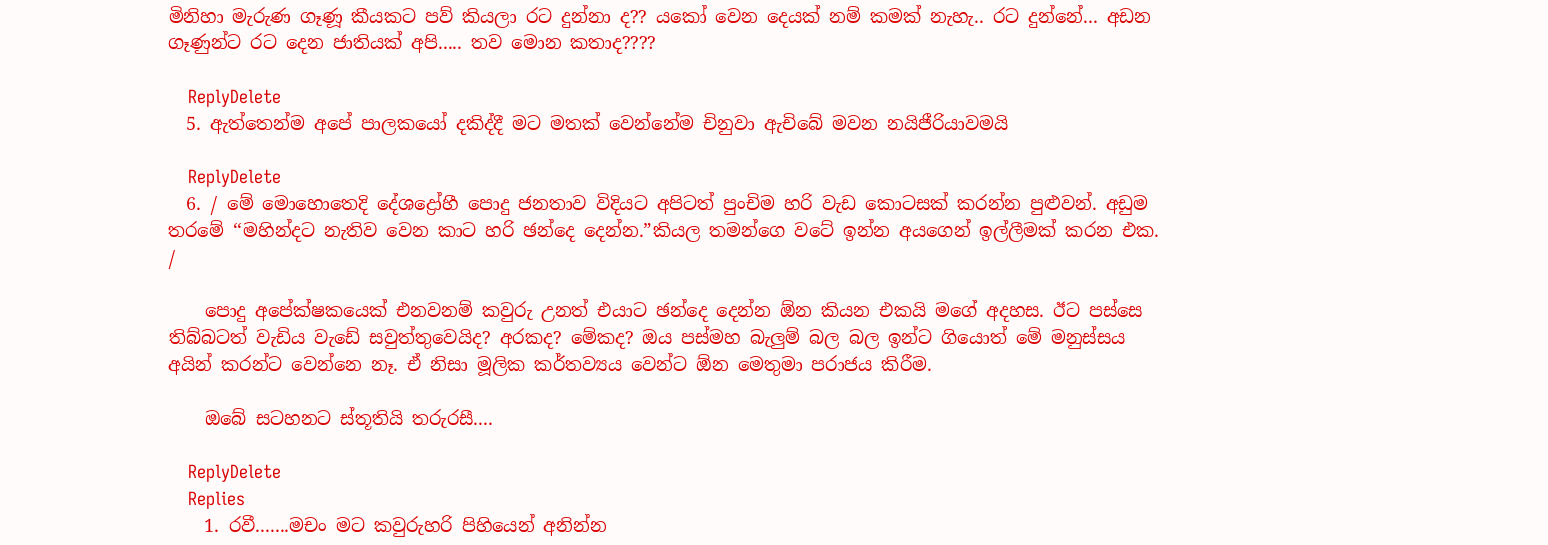මිනිහා මැරුණ ගෑණූ කීයකට පව් කියලා රට දුන්නා ද?? යකෝ වෙන දෙයක් නම් කමක් නැහැ.. රට දුන්නේ... අඩන ගෑණුන්ට රට දෙන ජාතියක් අපි..... තව මොන කතාද????

    ReplyDelete
  5. ඇත්තෙන්ම අපේ පාලකයෝ දකිද්දී මට මතක් වෙන්නේම චිනුවා ඇචිබේ මවන නයිජීරියාවමයි

    ReplyDelete
  6. / මේ මොහොතෙදි දේශද්‍රෝහී පොදු ජනතාව විදියට අපිටත් පුංචිම හරි වැඩ කොටසක් කරන්න පුළුවන්. අඩුම තරමේ ‘‘මහින්දට නැතිව වෙන කාට හරි ඡන්දෙ දෙන්න.”කියල තමන්ගෙ වටේ ඉන්න අයගෙන් ඉල්ලීමක් කරන එක. /

    පොදු අපේක්ෂකයෙක් එනවනම් කවුරු උනත් එයාට ඡන්දෙ දෙන්න ඕන කියන එකයි මගේ අදහස. ඊට පස්සෙ තිබ්බටත් වැඩිය වැඩේ සවුත්තුවෙයිද? අරකද? මේකද? ඔය පස්මහ බැලුම් බල බල ඉන්ට ගියොත් මේ මනුස්සය අයින් කරන්ට වෙන්නෙ නෑ. ඒ නිසා මූලික කර්තව්‍යය වෙන්ට ඕන මෙතුමා පරාජය කිරීම.

    ඔබේ සටහනට ස්තූතියි තරුරසී....

    ReplyDelete
    Replies
    1. රවී.......මචං මට කවුරුහරි පිහියෙන් අනින්න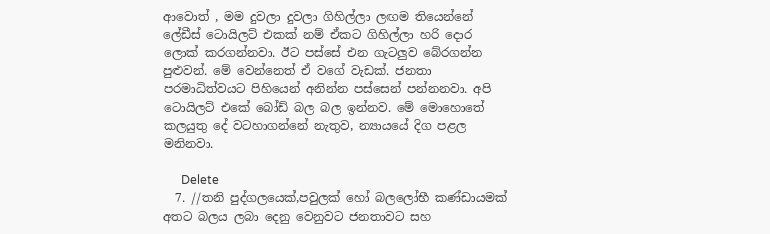ආවොත් , මම දුවලා දුවලා ගිහිල්ලා ලඟම තියෙන්නේ ලේඩීස් ටොයිලට් එකක් නම් ඒකට ගිහිල්ලා හරි දොර ලොක් කරගන්නවා. ඊට පස්සේ එන ගැටලුව බේරගන්න පුළුවන්. මේ වෙන්නෙත් ඒ වගේ වැඩක්. ජනතා පරමාධිත්වයට පිහියෙන් අනින්න පස්සෙන් පන්නනවා. අපි ටොයිලට් එකේ බෝඩ් බල බල ඉන්නව. මේ මොහොතේ කලයුතු දේ වටහාගන්නේ නැතුව, න්‍යායයේ දිග පළල මනිනවා.

      Delete
  7. //තනි පුද්ගලයෙක්,පවුලක් හෝ බලලෝභී කණ්ඩායමක් අතට බලය ලබා දෙනු වෙනුවට ජනතාවට සහ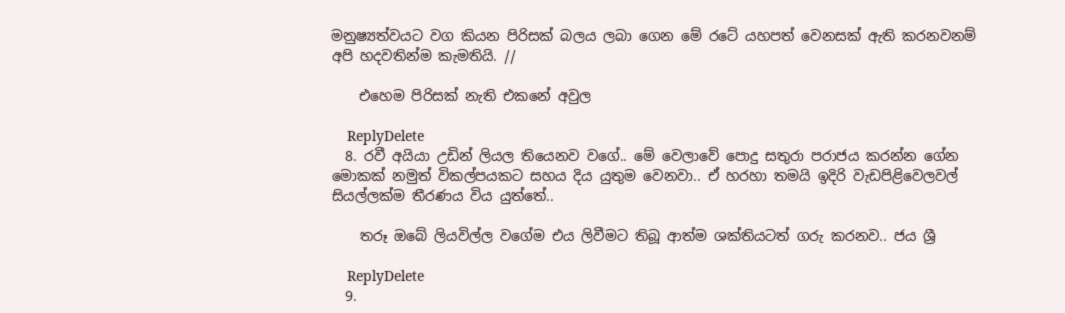මනුෂ්‍යත්වයට වග කියන පිරිසක් බලය ලබා ගෙන මේ රටේ යහපත් වෙනසක් ඇති කරනවනම් අපි හදවතින්ම කැමතියි. //

    එහෙම පිරිසක් නැති එකනේ අවුල

    ReplyDelete
  8. රවී අයියා උඩින් ලියල තියෙනව වගේ.. මේ වෙලාවේ පොදු සතුරා පරාජය කරන්න ගේන මොකක් නමුත් විකල්පයකට සහය දිය යුතුම වෙනවා.. ඒ හරහා තමයි ඉදිරි වැඩපිළිවෙලවල් සියල්ලක්ම තීරණය විය යුත්තේ..

    තරූ ඔබේ ලියවිල්ල වගේම එය ලිවීමට තිබූ ආත්ම ශක්තියටත් ගරු කරනව.. ජය ශ්‍රී

    ReplyDelete
  9.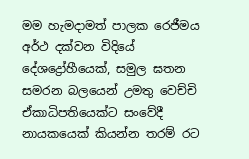මම හැමදාමත් පාලක රෙජීමය අර්ථ දක්වන විදියේ දේශද්‍රෝහීයෙක්, සමුල ඝතන සමරන බලයෙන් උමතු වෙච්චි ඒකාධිපතියෙක්ට සංවේදී නායකයෙක් කියන්න තරම් රට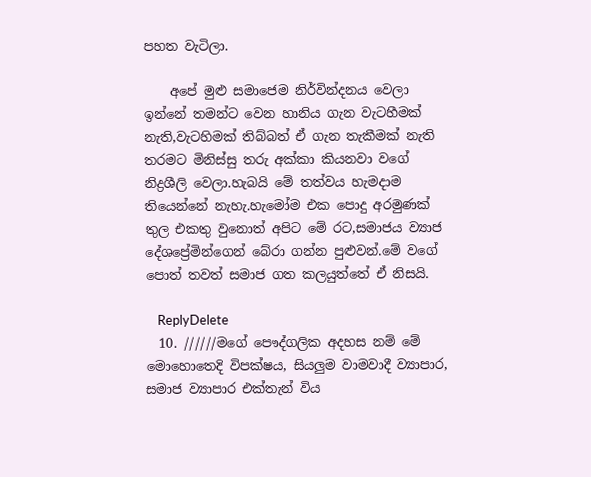පහත වැටිලා.

    අපේ මුළු සමාජෙම නිර්වින්දනය වෙලා ඉන්නේ තමන්ට වෙන හානිය ගැන වැටහීමක් නැති,වැටහිමක් තිබ්බත් ඒ ගැන තැකීමක් නැති තරමට මිනිස්සු තරු අක්කා කියනවා වගේ නිද්‍රශීලි වෙලා.හැබයි මේ තත්වය හැමදාම තියෙන්නේ නැහැ.හැමෝම එක පොදු අරමුණක් තුල එකතු වුනොත් අපිට මේ රට,සමාජය ව්‍යාජ දේශප්‍රේමින්ගෙන් බේරා ගන්න පුළුවන්.මේ වගේ පොත් තවත් සමාජ ගත කලයුත්තේ ඒ නිසයි.

    ReplyDelete
  10. //////මගේ පෞද්ගලික අදහස නම් මේ මොහොතෙදි විපක්ෂය, සියලුම වාමවාදී ව්‍යාපාර, සමාජ ව්‍යාපාර එක්තැන් විය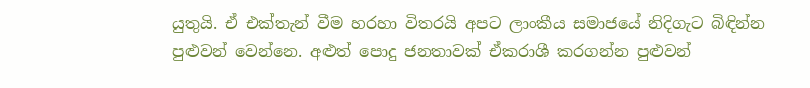යුතුයි. ඒ එක්තැන් වීම හරහා විතරයි අපට ලාංකීය සමාජයේ නිදිගැට බිඳින්න පුළුවන් වෙන්නෙ. අළුත් පොදු ජනතාවක් ඒකරාශී කරගන්න පුළුවන්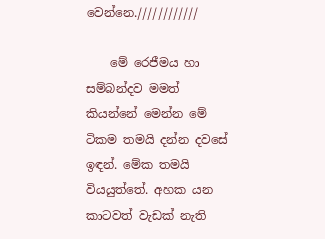වෙන්නෙ.////////////

    මේ රෙජීමය හා සම්බන්දව මමත් කියන්නේ මෙන්න මේ ටිකම තමයි දන්න දවසේ ඉඳන්. මේක තමයි වියයුත්තේ. අහක යන කාටවත් වැඩක් නැති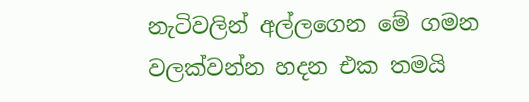නැටිවලින් අල්ලගෙන මේ ගමන වලක්වන්න හදන එක තමයි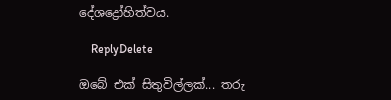දේශද්‍රෝහිත්වය.

    ReplyDelete

ඔබේ එක් සිතුවිල්ලක්... තරු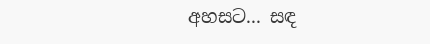අහසට... සඳ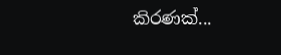කිරණක්...